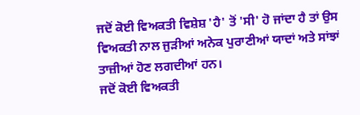ਜਦੋਂ ਕੋਈ ਵਿਅਕਤੀ ਵਿਸ਼ੇਸ਼ 'ਹੈ' ਤੋਂ 'ਸੀ' ਹੋ ਜਾਂਦਾ ਹੈ ਤਾਂ ਉਸ ਵਿਅਕਤੀ ਨਾਲ ਜੁੜੀਆਂ ਅਨੇਕ ਪੁਰਾਣੀਆਂ ਯਾਦਾਂ ਅਤੇ ਸਾਂਝਾਂ ਤਾਜ਼ੀਆਂ ਹੋਣ ਲਗਦੀਆਂ ਹਨ।
ਜਦੋਂ ਕੋਈ ਵਿਅਕਤੀ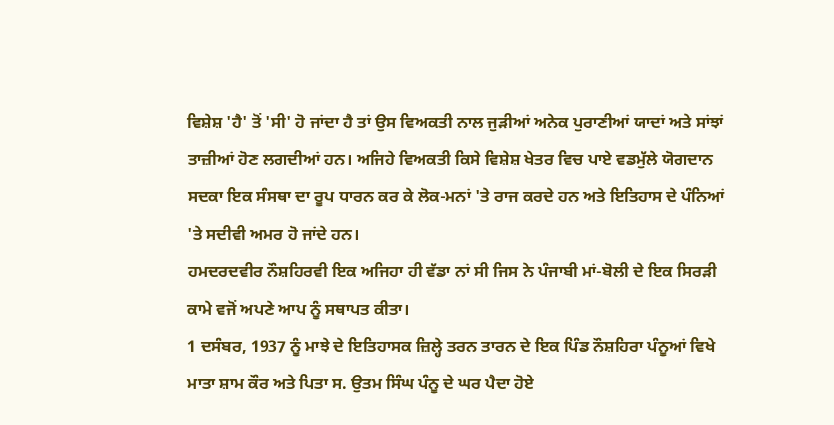ਵਿਸ਼ੇਸ਼ 'ਹੈ' ਤੋਂ 'ਸੀ' ਹੋ ਜਾਂਦਾ ਹੈ ਤਾਂ ਉਸ ਵਿਅਕਤੀ ਨਾਲ ਜੁੜੀਆਂ ਅਨੇਕ ਪੁਰਾਣੀਆਂ ਯਾਦਾਂ ਅਤੇ ਸਾਂਝਾਂ ਤਾਜ਼ੀਆਂ ਹੋਣ ਲਗਦੀਆਂ ਹਨ। ਅਜਿਹੇ ਵਿਅਕਤੀ ਕਿਸੇ ਵਿਸ਼ੇਸ਼ ਖੇਤਰ ਵਿਚ ਪਾਏ ਵਡਮੁੱਲੇ ਯੋਗਦਾਨ ਸਦਕਾ ਇਕ ਸੰਸਥਾ ਦਾ ਰੂਪ ਧਾਰਨ ਕਰ ਕੇ ਲੋਕ-ਮਨਾਂ 'ਤੇ ਰਾਜ ਕਰਦੇ ਹਨ ਅਤੇ ਇਤਿਹਾਸ ਦੇ ਪੰਨਿਆਂ 'ਤੇ ਸਦੀਵੀ ਅਮਰ ਹੋ ਜਾਂਦੇ ਹਨ।
ਹਮਦਰਦਵੀਰ ਨੌਸ਼ਹਿਰਵੀ ਇਕ ਅਜਿਹਾ ਹੀ ਵੱਡਾ ਨਾਂ ਸੀ ਜਿਸ ਨੇ ਪੰਜਾਬੀ ਮਾਂ-ਬੋਲੀ ਦੇ ਇਕ ਸਿਰੜੀ ਕਾਮੇ ਵਜੋਂ ਅਪਣੇ ਆਪ ਨੂੰ ਸਥਾਪਤ ਕੀਤਾ।
1 ਦਸੰਬਰ, 1937 ਨੂੰ ਮਾਝੇ ਦੇ ਇਤਿਹਾਸਕ ਜ਼ਿਲ੍ਹੇ ਤਰਨ ਤਾਰਨ ਦੇ ਇਕ ਪਿੰਡ ਨੌਸ਼ਹਿਰਾ ਪੰਨੂਆਂ ਵਿਖੇ ਮਾਤਾ ਸ਼ਾਮ ਕੌਰ ਅਤੇ ਪਿਤਾ ਸ. ਉਤਮ ਸਿੰਘ ਪੰਨੂ ਦੇ ਘਰ ਪੈਦਾ ਹੋਏ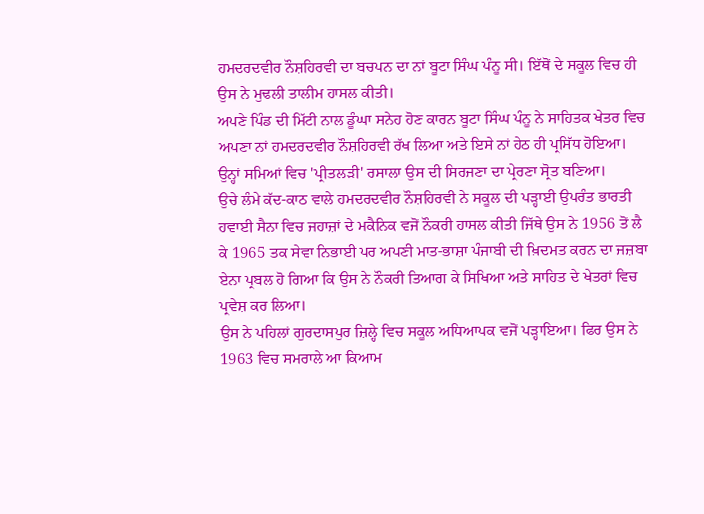ਹਮਦਰਦਵੀਰ ਨੌਸ਼ਹਿਰਵੀ ਦਾ ਬਚਪਨ ਦਾ ਨਾਂ ਬੂਟਾ ਸਿੰਘ ਪੰਨੂ ਸੀ। ਇੱਥੋਂ ਦੇ ਸਕੂਲ ਵਿਚ ਹੀ ਉਸ ਨੇ ਮੁਢਲੀ ਤਾਲੀਮ ਹਾਸਲ ਕੀਤੀ।
ਅਪਣੇ ਪਿੰਡ ਦੀ ਮਿੱਟੀ ਨਾਲ ਡੂੰਘਾ ਸਨੇਹ ਹੋਣ ਕਾਰਨ ਬੂਟਾ ਸਿੰਘ ਪੰਨੂ ਨੇ ਸਾਹਿਤਕ ਖੇਤਰ ਵਿਚ ਅਪਣਾ ਨਾਂ ਹਮਦਰਦਵੀਰ ਨੌਸ਼ਹਿਰਵੀ ਰੱਖ ਲਿਆ ਅਤੇ ਇਸੇ ਨਾਂ ਹੇਠ ਹੀ ਪ੍ਰਸਿੱਧ ਹੋਇਆ। ਉਨ੍ਹਾਂ ਸਮਿਆਂ ਵਿਚ 'ਪ੍ਰੀਤਲੜੀ' ਰਸਾਲਾ ਉਸ ਦੀ ਸਿਰਜਣਾ ਦਾ ਪ੍ਰੇਰਣਾ ਸ੍ਰੋਤ ਬਣਿਆ।
ਉਚੇ ਲੰਮੇ ਕੱਦ-ਕਾਠ ਵਾਲੇ ਹਮਦਰਦਵੀਰ ਨੌਸ਼ਹਿਰਵੀ ਨੇ ਸਕੂਲ ਦੀ ਪੜ੍ਹਾਈ ਉਪਰੰਤ ਭਾਰਤੀ ਹਵਾਈ ਸੈਨਾ ਵਿਚ ਜਹਾਜ਼ਾਂ ਦੇ ਮਕੈਨਿਕ ਵਜੋਂ ਨੌਕਰੀ ਹਾਸਲ ਕੀਤੀ ਜਿੱਥੇ ਉਸ ਨੇ 1956 ਤੋਂ ਲੈ ਕੇ 1965 ਤਕ ਸੇਵਾ ਨਿਭਾਈ ਪਰ ਅਪਣੀ ਮਾਤ-ਭਾਸ਼ਾ ਪੰਜਾਬੀ ਦੀ ਖ਼ਿਦਮਤ ਕਰਨ ਦਾ ਜਜ਼ਬਾ ਏਨਾ ਪ੍ਰਬਲ ਹੋ ਗਿਆ ਕਿ ਉਸ ਨੇ ਨੌਕਰੀ ਤਿਆਗ ਕੇ ਸਿਖਿਆ ਅਤੇ ਸਾਹਿਤ ਦੇ ਖੇਤਰਾਂ ਵਿਚ ਪ੍ਰਵੇਸ਼ ਕਰ ਲਿਆ।
ਉਸ ਨੇ ਪਹਿਲਾਂ ਗੁਰਦਾਸਪੁਰ ਜ਼ਿਲ੍ਹੇ ਵਿਚ ਸਕੂਲ ਅਧਿਆਪਕ ਵਜੋਂ ਪੜ੍ਹਾਇਆ। ਫਿਰ ਉਸ ਨੇ 1963 ਵਿਚ ਸਮਰਾਲੇ ਆ ਕਿਆਮ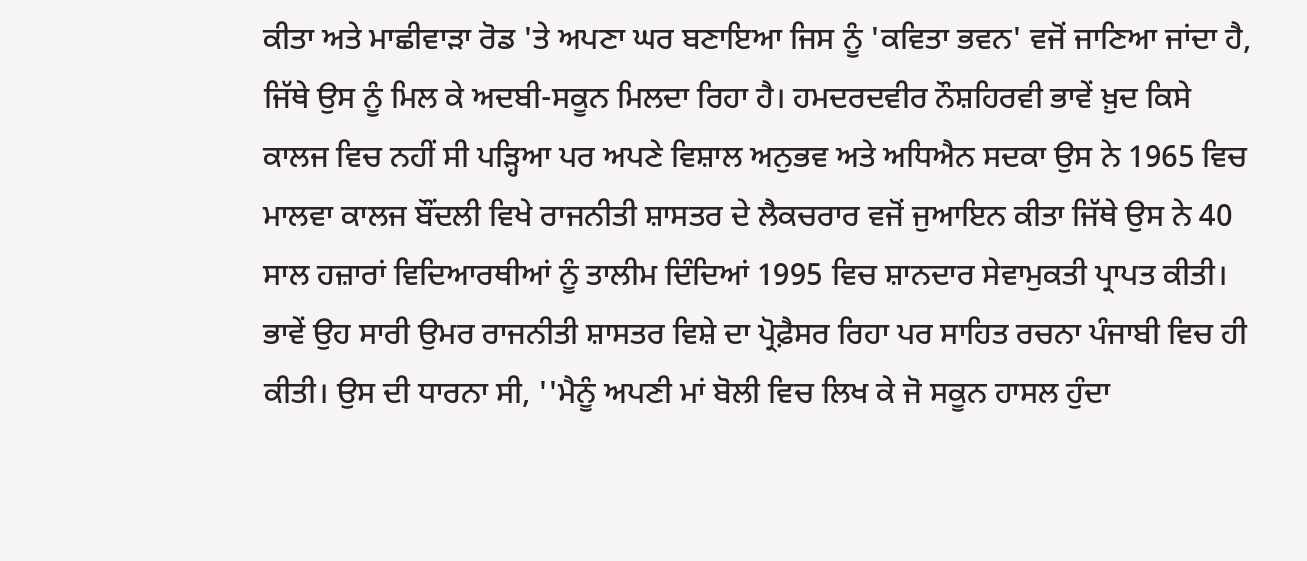ਕੀਤਾ ਅਤੇ ਮਾਛੀਵਾੜਾ ਰੋਡ 'ਤੇ ਅਪਣਾ ਘਰ ਬਣਾਇਆ ਜਿਸ ਨੂੰ 'ਕਵਿਤਾ ਭਵਨ' ਵਜੋਂ ਜਾਣਿਆ ਜਾਂਦਾ ਹੈ, ਜਿੱਥੇ ਉਸ ਨੂੰ ਮਿਲ ਕੇ ਅਦਬੀ-ਸਕੂਨ ਮਿਲਦਾ ਰਿਹਾ ਹੈ। ਹਮਦਰਦਵੀਰ ਨੌਸ਼ਹਿਰਵੀ ਭਾਵੇਂ ਖ਼ੁਦ ਕਿਸੇ ਕਾਲਜ ਵਿਚ ਨਹੀਂ ਸੀ ਪੜ੍ਹਿਆ ਪਰ ਅਪਣੇ ਵਿਸ਼ਾਲ ਅਨੁਭਵ ਅਤੇ ਅਧਿਐਨ ਸਦਕਾ ਉਸ ਨੇ 1965 ਵਿਚ ਮਾਲਵਾ ਕਾਲਜ ਬੌਂਦਲੀ ਵਿਖੇ ਰਾਜਨੀਤੀ ਸ਼ਾਸਤਰ ਦੇ ਲੈਕਚਰਾਰ ਵਜੋਂ ਜੁਆਇਨ ਕੀਤਾ ਜਿੱਥੇ ਉਸ ਨੇ 40 ਸਾਲ ਹਜ਼ਾਰਾਂ ਵਿਦਿਆਰਥੀਆਂ ਨੂੰ ਤਾਲੀਮ ਦਿੰਦਿਆਂ 1995 ਵਿਚ ਸ਼ਾਨਦਾਰ ਸੇਵਾਮੁਕਤੀ ਪ੍ਰਾਪਤ ਕੀਤੀ।
ਭਾਵੇਂ ਉਹ ਸਾਰੀ ਉਮਰ ਰਾਜਨੀਤੀ ਸ਼ਾਸਤਰ ਵਿਸ਼ੇ ਦਾ ਪ੍ਰੋਫ਼ੈਸਰ ਰਿਹਾ ਪਰ ਸਾਹਿਤ ਰਚਨਾ ਪੰਜਾਬੀ ਵਿਚ ਹੀ ਕੀਤੀ। ਉਸ ਦੀ ਧਾਰਨਾ ਸੀ, ''ਮੈਨੂੰ ਅਪਣੀ ਮਾਂ ਬੋਲੀ ਵਿਚ ਲਿਖ ਕੇ ਜੋ ਸਕੂਨ ਹਾਸਲ ਹੁੰਦਾ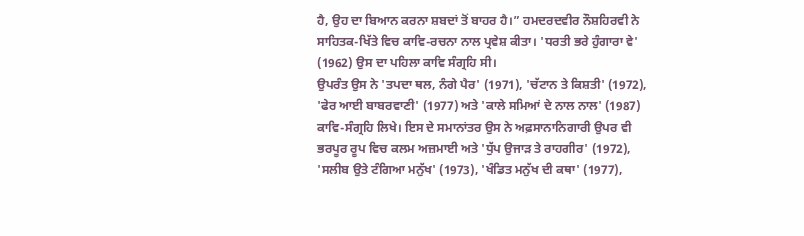ਹੈ, ਉਹ ਦਾ ਬਿਆਨ ਕਰਨਾ ਸ਼ਬਦਾਂ ਤੋਂ ਬਾਹਰ ਹੈ।” ਹਮਦਰਦਵੀਰ ਨੌਸ਼ਹਿਰਵੀ ਨੇ ਸਾਹਿਤਕ-ਖਿੱਤੇ ਵਿਚ ਕਾਵਿ-ਰਚਨਾ ਨਾਲ ਪ੍ਰਵੇਸ਼ ਕੀਤਾ। 'ਧਰਤੀ ਭਰੇ ਹੁੰਗਾਰਾ ਵੇ' (1962) ਉਸ ਦਾ ਪਹਿਲਾ ਕਾਵਿ ਸੰਗ੍ਰਹਿ ਸੀ।
ਉਪਰੰਤ ਉਸ ਨੇ 'ਤਪਦਾ ਥਲ, ਨੰਗੇ ਪੈਰ' (1971), 'ਚੱਟਾਨ ਤੇ ਕਿਸ਼ਤੀ' (1972), 'ਫੇਰ ਆਈ ਬਾਬਰਵਾਣੀ' (1977) ਅਤੇ 'ਕਾਲੇ ਸਮਿਆਂ ਦੇ ਨਾਲ ਨਾਲ' (1987) ਕਾਵਿ-ਸੰਗ੍ਰਹਿ ਲਿਖੇ। ਇਸ ਦੇ ਸਮਾਨਾਂਤਰ ਉਸ ਨੇ ਅਫ਼ਸਾਨਾਨਿਗਾਰੀ ਉਪਰ ਵੀ ਭਰਪੂਰ ਰੂਪ ਵਿਚ ਕਲਮ ਅਜ਼ਮਾਈ ਅਤੇ 'ਧੁੱਪ ਉਜਾੜ ਤੇ ਰਾਹਗੀਰ' (1972), 'ਸਲੀਬ ਉਤੇ ਟੰਗਿਆ ਮਨੁੱਖ' (1973), 'ਖੰਡਿਤ ਮਨੁੱਖ ਦੀ ਕਥਾ' (1977),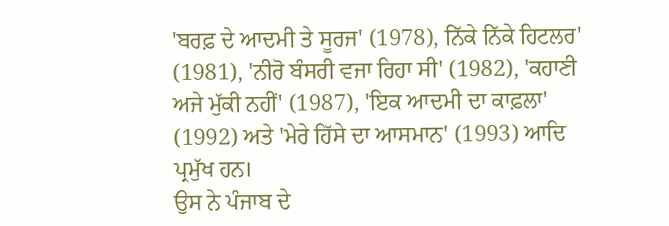'ਬਰਫ਼ ਦੇ ਆਦਮੀ ਤੇ ਸੂਰਜ' (1978), ਨਿੱਕੇ ਨਿੱਕੇ ਹਿਟਲਰ' (1981), 'ਨੀਰੋ ਬੰਸਰੀ ਵਜਾ ਰਿਹਾ ਸੀ' (1982), 'ਕਹਾਣੀ ਅਜੇ ਮੁੱਕੀ ਨਹੀਂ' (1987), 'ਇਕ ਆਦਮੀ ਦਾ ਕਾਫ਼ਲਾ' (1992) ਅਤੇ 'ਮੇਰੇ ਹਿੱਸੇ ਦਾ ਆਸਮਾਨ' (1993) ਆਦਿ ਪ੍ਰਮੁੱਖ ਹਨ।
ਉਸ ਨੇ ਪੰਜਾਬ ਦੇ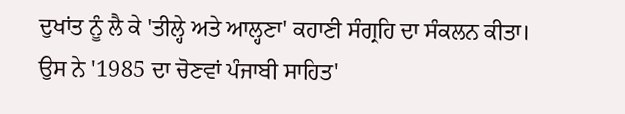ਦੁਖਾਂਤ ਨੂੰ ਲੈ ਕੇ 'ਤੀਲ੍ਹੇ ਅਤੇ ਆਲ੍ਹਣਾ' ਕਹਾਣੀ ਸੰਗ੍ਰਹਿ ਦਾ ਸੰਕਲਨ ਕੀਤਾ। ਉਸ ਨੇ '1985 ਦਾ ਚੋਣਵਾਂ ਪੰਜਾਬੀ ਸਾਹਿਤ'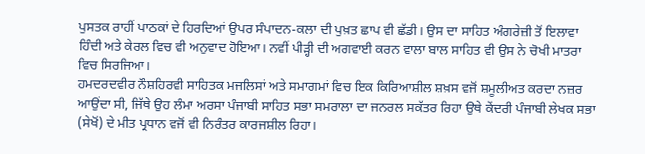ਪੁਸਤਕ ਰਾਹੀਂ ਪਾਠਕਾਂ ਦੇ ਹਿਰਦਿਆਂ ਉਪਰ ਸੰਪਾਦਨ-ਕਲਾ ਦੀ ਪੁਖ਼ਤ ਛਾਪ ਵੀ ਛੱਡੀ। ਉਸ ਦਾ ਸਾਹਿਤ ਅੰਗਰੇਜ਼ੀ ਤੋਂ ਇਲਾਵਾ ਹਿੰਦੀ ਅਤੇ ਕੇਰਲ ਵਿਚ ਵੀ ਅਨੁਵਾਦ ਹੋਇਆ। ਨਵੀਂ ਪੀੜ੍ਹੀ ਦੀ ਅਗਵਾਈ ਕਰਨ ਵਾਲਾ ਬਾਲ ਸਾਹਿਤ ਵੀ ਉਸ ਨੇ ਚੋਖੀ ਮਾਤਰਾ ਵਿਚ ਸਿਰਜਿਆ।
ਹਮਦਰਦਵੀਰ ਨੌਸ਼ਹਿਰਵੀ ਸਾਹਿਤਕ ਮਜਲਿਸਾਂ ਅਤੇ ਸਮਾਗਮਾਂ ਵਿਚ ਇਕ ਕਿਰਿਆਸ਼ੀਲ ਸ਼ਖ਼ਸ ਵਜੋਂ ਸ਼ਮੂਲੀਅਤ ਕਰਦਾ ਨਜ਼ਰ ਆਉਂਦਾ ਸੀ, ਜਿੱਥੇ ਉਹ ਲੰਮਾ ਅਰਸਾ ਪੰਜਾਬੀ ਸਾਹਿਤ ਸਭਾ ਸਮਰਾਲਾ ਦਾ ਜਨਰਲ ਸਕੱਤਰ ਰਿਹਾ ਉਥੇ ਕੇਂਦਰੀ ਪੰਜਾਬੀ ਲੇਖਕ ਸਭਾ (ਸੇਖੋਂ) ਦੇ ਮੀਤ ਪ੍ਰਧਾਨ ਵਜੋਂ ਵੀ ਨਿਰੰਤਰ ਕਾਰਜਸ਼ੀਲ ਰਿਹਾ।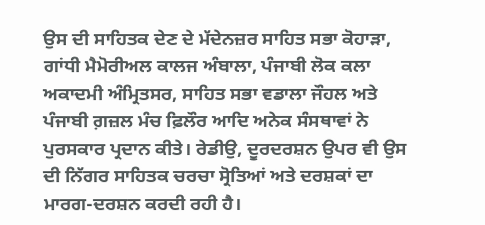ਉਸ ਦੀ ਸਾਹਿਤਕ ਦੇਣ ਦੇ ਮੱਦੇਨਜ਼ਰ ਸਾਹਿਤ ਸਭਾ ਕੋਹਾੜਾ, ਗਾਂਧੀ ਮੈਮੋਰੀਅਲ ਕਾਲਜ ਅੰਬਾਲਾ, ਪੰਜਾਬੀ ਲੋਕ ਕਲਾ ਅਕਾਦਮੀ ਅੰਮ੍ਰਿਤਸਰ, ਸਾਹਿਤ ਸਭਾ ਵਡਾਲਾ ਜੌਹਲ ਅਤੇ ਪੰਜਾਬੀ ਗ਼ਜ਼ਲ ਮੰਚ ਫ਼ਿਲੌਰ ਆਦਿ ਅਨੇਕ ਸੰਸਥਾਵਾਂ ਨੇ ਪੁਰਸਕਾਰ ਪ੍ਰਦਾਨ ਕੀਤੇ। ਰੇਡੀਉ, ਦੂਰਦਰਸ਼ਨ ਉਪਰ ਵੀ ਉਸ ਦੀ ਨਿੱਗਰ ਸਾਹਿਤਕ ਚਰਚਾ ਸ੍ਰੋਤਿਆਂ ਅਤੇ ਦਰਸ਼ਕਾਂ ਦਾ ਮਾਰਗ-ਦਰਸ਼ਨ ਕਰਦੀ ਰਹੀ ਹੈ।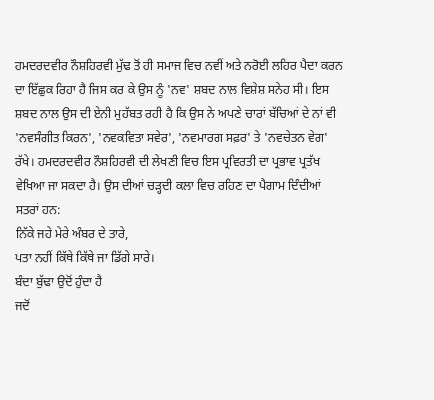ਹਮਦਰਦਵੀਰ ਨੌਸ਼ਹਿਰਵੀ ਮੁੱਢ ਤੋਂ ਹੀ ਸਮਾਜ ਵਿਚ ਨਵੀਂ ਅਤੇ ਨਰੋਈ ਲਹਿਰ ਪੈਦਾ ਕਰਨ ਦਾ ਇੱਛੁਕ ਰਿਹਾ ਹੈ ਜਿਸ ਕਰ ਕੇ ਉਸ ਨੂੰ 'ਨਵ' ਸ਼ਬਦ ਨਾਲ ਵਿਸ਼ੇਸ਼ ਸਨੇਹ ਸੀ। ਇਸ ਸ਼ਬਦ ਨਾਲ ਉਸ ਦੀ ਏਨੀ ਮੁਹੱਬਤ ਰਹੀ ਹੈ ਕਿ ਉਸ ਨੇ ਅਪਣੇ ਚਾਰਾਂ ਬੱਚਿਆਂ ਦੇ ਨਾਂ ਵੀ 'ਨਵਸੰਗੀਤ ਕਿਰਨ', 'ਨਵਕਵਿਤਾ ਸਵੇਰ', 'ਨਵਮਾਰਗ ਸਫ਼ਰ' ਤੇ 'ਨਵਚੇਤਨ ਵੇਗ' ਰੱਖੇ। ਹਮਦਰਦਵੀਰ ਨੌਸ਼ਹਿਰਵੀ ਦੀ ਲੇਖਣੀ ਵਿਚ ਇਸ ਪ੍ਰਵਿਰਤੀ ਦਾ ਪ੍ਰਭਾਵ ਪ੍ਰਤੱਖ ਵੇਖਿਆ ਜਾ ਸਕਦਾ ਹੈ। ਉਸ ਦੀਆਂ ਚੜ੍ਹਦੀ ਕਲਾ ਵਿਚ ਰਹਿਣ ਦਾ ਪੈਗਾਮ ਦਿੰਦੀਆਂ ਸਤਰਾਂ ਹਨ:
ਨਿੱਕੇ ਜਹੇ ਮੇਰੇ ਅੰਬਰ ਦੇ ਤਾਰੇ,
ਪਤਾ ਨਹੀਂ ਕਿੱਥੇ ਕਿੱਥੇ ਜਾ ਡਿੱਗੇ ਸਾਰੇ।
ਬੰਦਾ ਬੁੱਢਾ ਉਦੋਂ ਹੁੰਦਾ ਹੈ
ਜਦੋਂ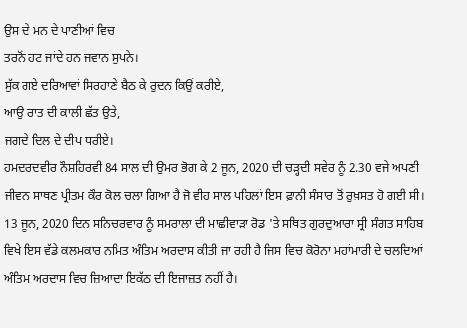ਉਸ ਦੇ ਮਨ ਦੇ ਪਾਣੀਆਂ ਵਿਚ
ਤਰਨੋਂ ਹਟ ਜਾਂਦੇ ਹਨ ਜਵਾਨ ਸੁਪਨੇ।
ਸੁੱਕ ਗਏ ਦਰਿਆਵਾਂ ਸਿਰਹਾਣੇ ਬੈਠ ਕੇ ਰੁਦਨ ਕਿਉਂ ਕਰੀਏ,
ਆਉ ਰਾਤ ਦੀ ਕਾਲੀ ਛੱਤ ਉਤੇ,
ਜਗਦੇ ਦਿਲ ਦੇ ਦੀਪ ਧਰੀਏ।
ਹਮਦਰਦਵੀਰ ਨੌਸ਼ਹਿਰਵੀ 84 ਸਾਲ ਦੀ ਉਮਰ ਭੋਗ ਕੇ 2 ਜੂਨ, 2020 ਦੀ ਚੜ੍ਹਦੀ ਸਵੇਰ ਨੂੰ 2.30 ਵਜੇ ਅਪਣੀ ਜੀਵਨ ਸਾਥਣ ਪ੍ਰੀਤਮ ਕੌਰ ਕੋਲ ਚਲਾ ਗਿਆ ਹੈ ਜੋ ਵੀਹ ਸਾਲ ਪਹਿਲਾਂ ਇਸ ਫ਼ਾਨੀ ਸੰਸਾਰ ਤੋਂ ਰੁਖ਼ਸਤ ਹੋ ਗਈ ਸੀ। 13 ਜੂਨ, 2020 ਦਿਨ ਸਨਿਚਰਵਾਰ ਨੂੰ ਸਮਰਾਲਾ ਦੀ ਮਾਛੀਵਾੜਾ ਰੋਡ 'ਤੇ ਸਥਿਤ ਗੁਰਦੁਆਰਾ ਸ੍ਰੀ ਸੰਗਤ ਸਾਹਿਬ ਵਿਖੇ ਇਸ ਵੱਡੇ ਕਲਮਕਾਰ ਨਮਿਤ ਅੰਤਿਮ ਅਰਦਾਸ ਕੀਤੀ ਜਾ ਰਹੀ ਹੈ ਜਿਸ ਵਿਚ ਕੋਰੋਨਾ ਮਹਾਂਮਾਰੀ ਦੇ ਚਲਦਿਆਂ ਅੰਤਿਮ ਅਰਦਾਸ ਵਿਚ ਜ਼ਿਆਦਾ ਇਕੱਠ ਦੀ ਇਜਾਜ਼ਤ ਨਹੀਂ ਹੈ।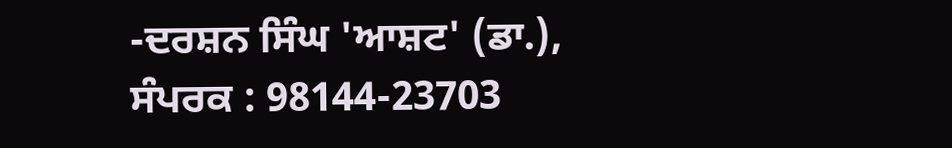-ਦਰਸ਼ਨ ਸਿੰਘ 'ਆਸ਼ਟ' (ਡਾ.),
ਸੰਪਰਕ : 98144-23703